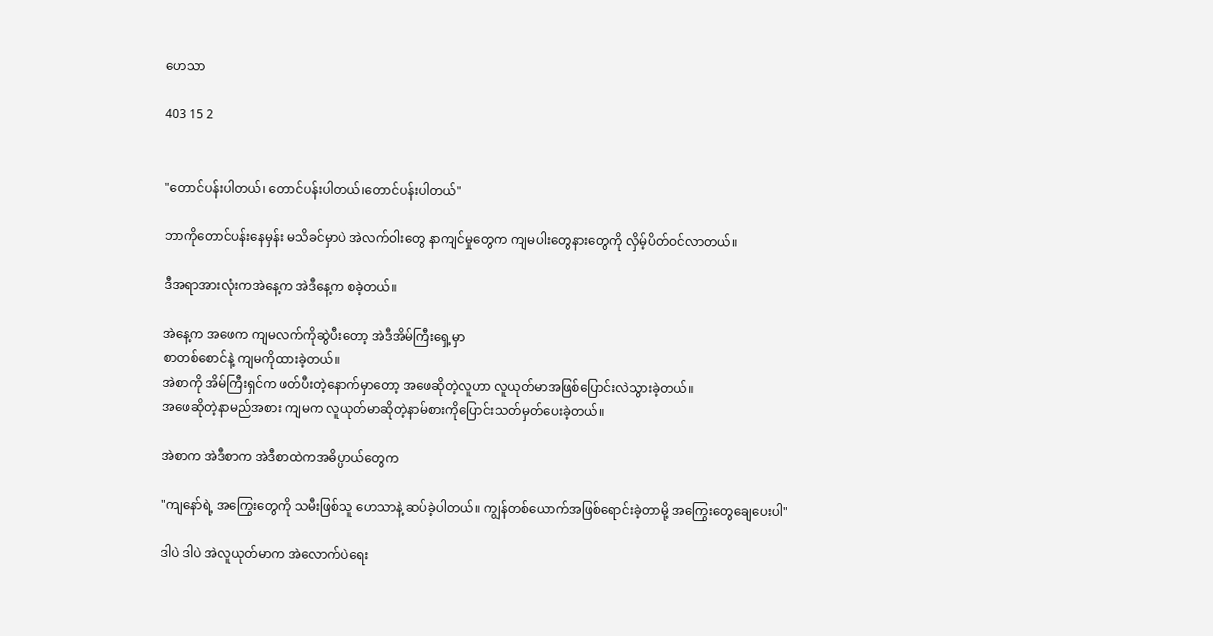ဟေသာ

403 15 2


"တောင်ပန်းပါတယ်၊ တောင်ပန်းပါတယ်၊တောင်ပန်းပါတယ်"

ဘာကိုတောင်ပန်းနေမှန်း မသိခင်မှာပဲ အဲလက်ဝါးတွေ နာကျင်မှုတွေက ကျမပါးတွေနားတွေကို လှိမ့်ပိတ်ဝင်လာတယ်။

ဒီအရာအားလုံးကအဲနေ့က အဲဒီနေ့က စခဲ့တယ်။

အဲနေ့က အဖေက ကျမလက်ကိုဆွဲပီးတော့ အဲဒီအိမ်ကြီးရှေ့မှာ
စာတစ်စောင်နဲ့ ကျမကိုထားခဲ့တယ်။
အဲစာကို အိမ်ကြီးရှင်က ဖတ်ပီးတဲ့နောက်မှာတော့ အဖေဆိုတဲ့လူဟာ လူယုတ်မာအဖြစ်ပြောင်းလဲသွားခဲ့တယ်။
အဖေဆိုတဲ့နာမည်အစား ကျမက လူယုတ်မာဆိုတဲ့နာမ်စားကိုပြောင်းသတ်မှတ်ပေးခဲ့တယ်။

အဲစာက အဲဒီစာက အဲဒီစာထဲကအဓိပ္ပာယ်တွေက

"ကျနော်ရဲ့ အကြွေးတွေကို သမီးဖြစ်သူ ဟေသာနဲ့ ဆပ်ခဲ့ပါတယ်။ ကျွန်တစ်ယောက်အဖြစ်ရောင်းခဲ့တာမို့ အကြွေးတွေချေပေးပါ"

ဒါပဲ ဒါပဲ အဲလူယုတ်မာက အဲလောက်ပဲရေး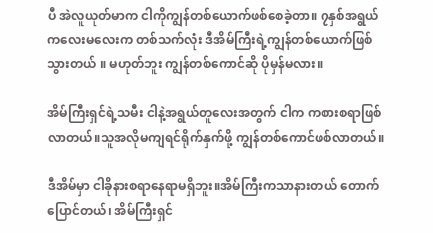ပီ အဲလူယုတ်မာက ငါကိုကျွန်တစ်ယောက်ဖစ်စေခဲ့တာ။ ၇နှစ်အရွယ်ကလေးမလေးက တစ်သက်လုံး ဒီအိမ်ကြီးရဲ့ကျွန်တစ်ယောက်ဖြစ်သွားတယ် ။ မဟုတ်ဘူး ကျွန်တစ်ကောင်ဆို ပိုမှန်မလား။

အိမ်ကြီးရှင်ရဲ့သမီး ငါနဲ့အရွယ်တူလေးအတွက် ငါက ကစားစရာဖြစ်လာတယ်။သူအလိုမကျရင်ရိုက်နှက်ဖို့ ကျွန်တစ်ကောင်ဖစ်လာတယ်။

ဒီအိမ်မှာ ငါခိုနားစရာနေရာမရှိဘူး။အိမ်ကြီးကသာနားတယ် တောက်ပြောင်တယ်၊ အိမ်ကြီးရှင်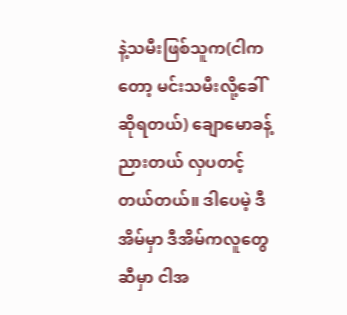နဲ့သမီးဖြစ်သူက(ငါကတော့ မင်းသမီးလို့ခေါ်ဆိုရတယ်) ချောမောခန့်ညားတယ် လှပတင့်တယ်တယ်။ ဒါပေမဲ့ ဒီအိမ်မှာ ဒီအိမ်ကလူတွေဆီမှာ ငါအ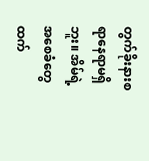တွက်ခိုးနားစရာနေရာမရှိဘူး။ အိမ်ရဲ့အစေခံတွေထက်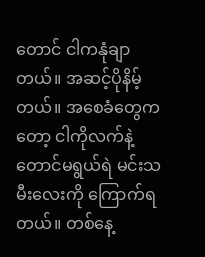တောင် ငါကနုံချာတယ်။ အဆင့်ပိုနိမ့်တယ်။ အစေခံတွေကတော့ ငါကိုလက်နဲ့တောင်မရွယ်ရဲ မင်းသမီးလေးကို ကြောက်ရတယ်။ တစ်နေ့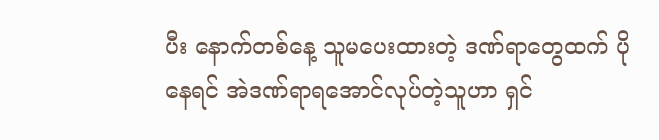ပီး နောက်တစ်နေ့ သူမပေးထားတဲ့ ဒဏ်ရာတွေထက် ပိုနေရင် အဲဒဏ်ရာရအောင်‌လုပ်တဲ့သူဟာ ရှင်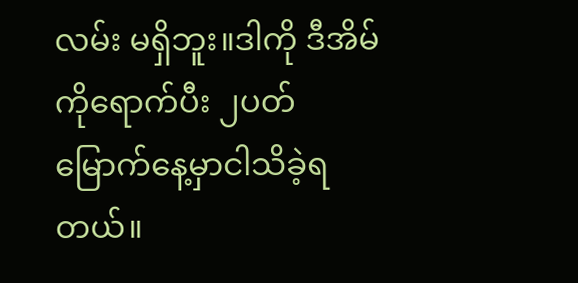လမ်း မရှိဘူး။ဒါကို ဒီအိမ်ကိုရောက်ပီး ၂ပတ်မြောက်နေ့မှာငါသိခဲ့ရတယ်။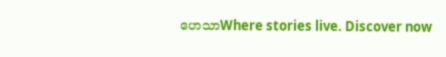ဟေသာWhere stories live. Discover now